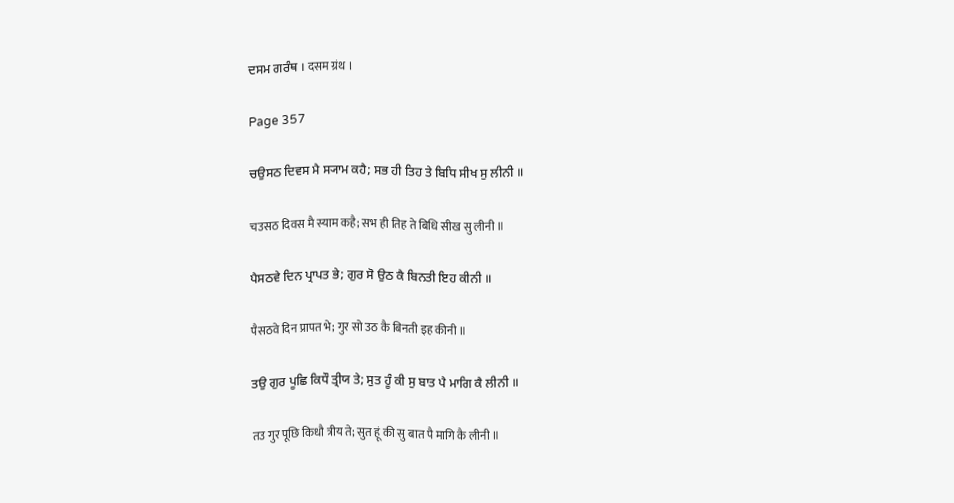ਦਸਮ ਗਰੰਥ । दसम ग्रंथ ।

Page 357

ਚਉਸਠ ਦਿਵਸ ਮੈ ਸ੍ਯਾਮ ਕਹੈ; ਸਭ ਹੀ ਤਿਹ ਤੇ ਬਿਧਿ ਸੀਖ ਸੁ ਲੀਨੀ ॥

चउसठ दिवस मै स्याम कहै; सभ ही तिह ते बिधि सीख सु लीनी ॥

ਪੈਸਠਵੇ ਦਿਨ ਪ੍ਰਾਪਤ ਭੇ; ਗੁਰ ਸੋ ਉਠ ਕੈ ਬਿਨਤੀ ਇਹ ਕੀਨੀ ॥

पैसठवे दिन प्रापत भे; गुर सो उठ कै बिनती इह कीनी ॥

ਤਉ ਗੁਰ ਪੂਛਿ ਕਿਧੌ ਤ੍ਰੀਯ ਤੇ; ਸੁਤ ਹੂੰ ਕੀ ਸੁ ਬਾਤ ਪੈ ਮਾਗਿ ਕੈ ਲੀਨੀ ॥

तउ गुर पूछि किधौ त्रीय ते; सुत हूं की सु बात पै मागि कै लीनी ॥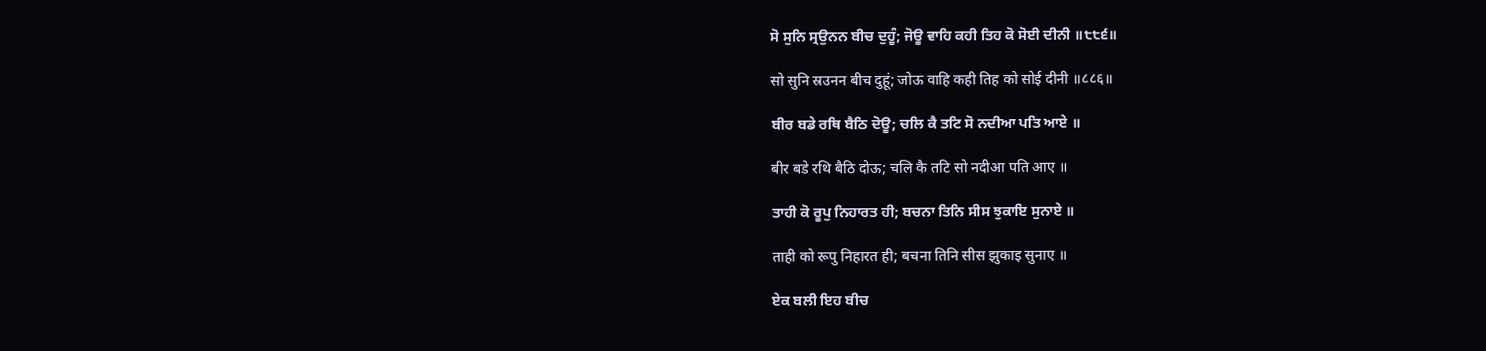ਸੋ ਸੁਨਿ ਸ੍ਰਉਨਨ ਬੀਚ ਦੁਹੂੰ; ਜੋਊ ਵਾਹਿ ਕਹੀ ਤਿਹ ਕੋ ਸੋਈ ਦੀਨੀ ॥੮੮੬॥

सो सुनि स्रउनन बीच दुहूं; जोऊ वाहि कही तिह को सोई दीनी ॥८८६॥

ਬੀਰ ਬਡੇ ਰਥਿ ਬੈਠਿ ਦੋਊ; ਚਲਿ ਕੈ ਤਟਿ ਸੋ ਨਦੀਆ ਪਤਿ ਆਏ ॥

बीर बडे रथि बैठि दोऊ; चलि कै तटि सो नदीआ पति आए ॥

ਤਾਹੀ ਕੋ ਰੂਪੁ ਨਿਹਾਰਤ ਹੀ; ਬਚਨਾ ਤਿਨਿ ਸੀਸ ਝੁਕਾਇ ਸੁਨਾਏ ॥

ताही को रूपु निहारत ही; बचना तिनि सीस झुकाइ सुनाए ॥

ਏਕ ਬਲੀ ਇਹ ਬੀਚ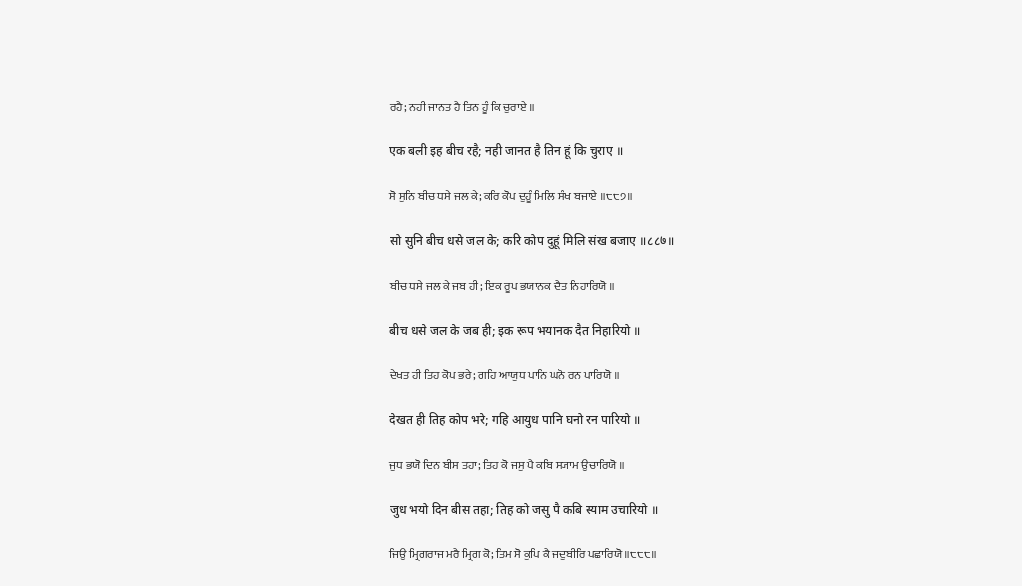ਰਹੈ; ਨਹੀ ਜਾਨਤ ਹੈ ਤਿਨ ਹੂੰ ਕਿ ਚੁਰਾਏ ॥

एक बली इह बीच रहै; नही जानत है तिन हूं कि चुराए ॥

ਸੋ ਸੁਨਿ ਬੀਚ ਧਸੇ ਜਲ ਕੇ; ਕਰਿ ਕੋਪ ਦੁਹੂੰ ਮਿਲਿ ਸੰਖ ਬਜਾਏ ॥੮੮੭॥

सो सुनि बीच धसे जल के; करि कोप दुहूं मिलि संख बजाए ॥८८७॥

ਬੀਚ ਧਸੇ ਜਲ ਕੇ ਜਬ ਹੀ; ਇਕ ਰੂਪ ਭਯਾਨਕ ਦੈਤ ਨਿਹਾਰਿਯੋ ॥

बीच धसे जल के जब ही; इक रूप भयानक दैत निहारियो ॥

ਦੇਖਤ ਹੀ ਤਿਹ ਕੋਪ ਭਰੇ; ਗਹਿ ਆਯੁਧ ਪਾਨਿ ਘਨੋ ਰਨ ਪਾਰਿਯੋ ॥

देखत ही तिह कोप भरे; गहि आयुध पानि घनो रन पारियो ॥

ਜੁਧ ਭਯੋ ਦਿਨ ਬੀਸ ਤਹਾ; ਤਿਹ ਕੋ ਜਸੁ ਪੈ ਕਬਿ ਸ੍ਯਾਮ ਉਚਾਰਿਯੋ ॥

जुध भयो दिन बीस तहा; तिह को जसु पै कबि स्याम उचारियो ॥

ਜਿਉ ਮ੍ਰਿਗਰਾਜ ਮਰੈ ਮ੍ਰਿਗ ਕੋ; ਤਿਮ ਸੋ ਕੁਪਿ ਕੈ ਜਦੁਬੀਰਿ ਪਛਾਰਿਯੋ ॥੮੮੮॥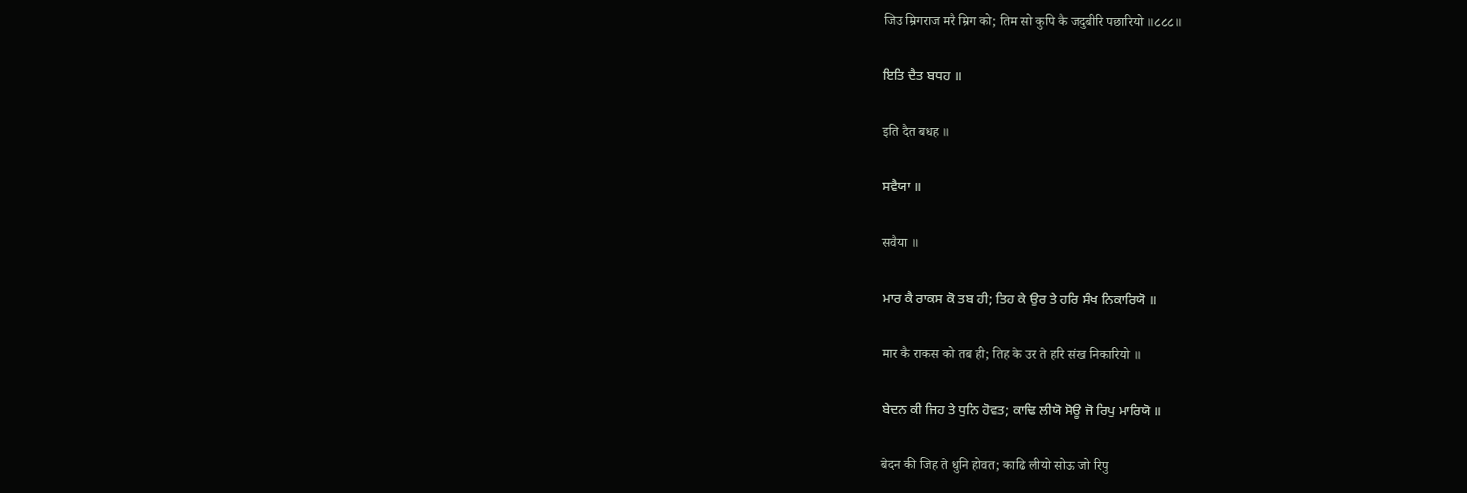जिउ म्रिगराज मरै म्रिग को; तिम सो कुपि कै जदुबीरि पछारियो ॥८८८॥

ਇਤਿ ਦੈਤ ਬਧਹ ॥

इति दैत बधह ॥

ਸਵੈਯਾ ॥

सवैया ॥

ਮਾਰ ਕੈ ਰਾਕਸ ਕੋ ਤਬ ਹੀ; ਤਿਹ ਕੇ ਉਰ ਤੇ ਹਰਿ ਸੰਖ ਨਿਕਾਰਿਯੋ ॥

मार कै राकस को तब ही; तिह के उर ते हरि संख निकारियो ॥

ਬੇਦਨ ਕੀ ਜਿਹ ਤੇ ਧੁਨਿ ਹੋਵਤ; ਕਾਢਿ ਲੀਯੋ ਸੋਊ ਜੋ ਰਿਪੁ ਮਾਰਿਯੋ ॥

बेदन की जिह ते धुनि होवत; काढि लीयो सोऊ जो रिपु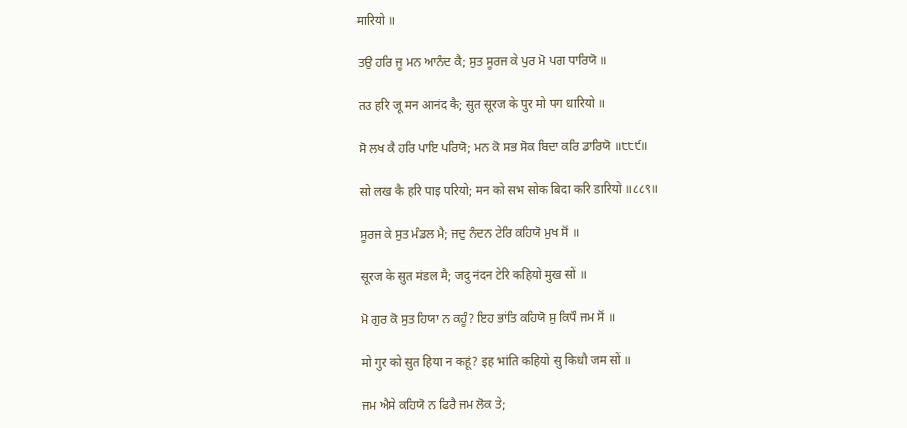मारियो ॥

ਤਉ ਹਰਿ ਜੂ ਮਨ ਆਨੰਦ ਕੈ; ਸੁਤ ਸੂਰਜ ਕੇ ਪੁਰ ਮੋ ਪਗ ਧਾਰਿਯੋ ॥

तउ हरि जू मन आनंद कै; सुत सूरज के पुर मो पग धारियो ॥

ਸੋ ਲਖ ਕੈ ਹਰਿ ਪਾਇ ਪਰਿਯੋ; ਮਨ ਕੋ ਸਭ ਸੋਕ ਬਿਦਾ ਕਰਿ ਡਾਰਿਯੋ ॥੮੮੯॥

सो लख कै हरि पाइ परियो; मन को सभ सोक बिदा करि डारियो ॥८८९॥

ਸੂਰਜ ਕੇ ਸੁਤ ਮੰਡਲ ਮੈ; ਜਦੁ ਨੰਦਨ ਟੇਰਿ ਕਹਿਯੋ ਮੁਖ ਸੋਂ ॥

सूरज के सुत मंडल मै; जदु नंदन टेरि कहियो मुख सों ॥

ਮੋ ਗੁਰ ਕੋ ਸੁਤ ਹਿਯਾ ਨ ਕਹੂੰ? ਇਹ ਭਾਂਤਿ ਕਹਿਯੋ ਸੁ ਕਿਧੌ ਜਮ ਸੋਂ ॥

मो गुर को सुत हिया न कहूं? इह भांति कहियो सु किधौ जम सों ॥

ਜਮ ਐਸੇ ਕਹਿਯੋ ਨ ਫਿਰੈ ਜਮ ਲੋਕ ਤੇ;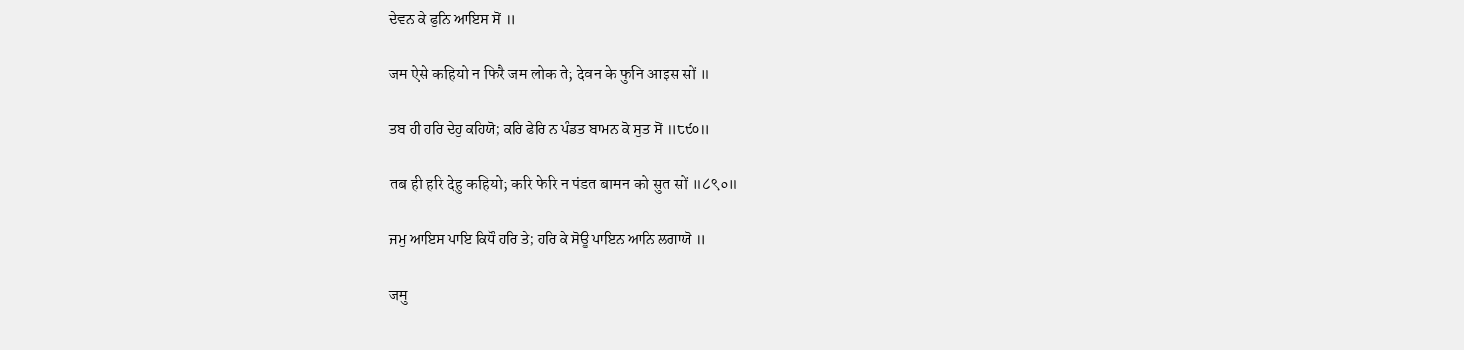ਦੇਵਨ ਕੇ ਫੁਨਿ ਆਇਸ ਸੋਂ ॥

जम ऐसे कहियो न फिरै जम लोक ते; देवन के फुनि आइस सों ॥

ਤਬ ਹੀ ਹਰਿ ਦੇਹੁ ਕਹਿਯੋ; ਕਰਿ ਫੇਰਿ ਨ ਪੰਡਤ ਬਾਮਨ ਕੋ ਸੁਤ ਸੋਂ ॥੮੯੦॥

तब ही हरि देहु कहियो; करि फेरि न पंडत बामन को सुत सों ॥८९०॥

ਜਮੁ ਆਇਸ ਪਾਇ ਕਿਧੌ ਹਰਿ ਤੇ; ਹਰਿ ਕੇ ਸੋਊ ਪਾਇਨ ਆਨਿ ਲਗਾਯੋ ॥

जमु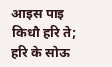आइस पाइ किधौ हरि ते; हरि के सोऊ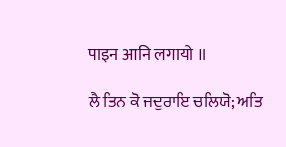पाइन आनि लगायो ॥

ਲੈ ਤਿਨ ਕੋ ਜਦੁਰਾਇ ਚਲਿਯੋ; ਅਤਿ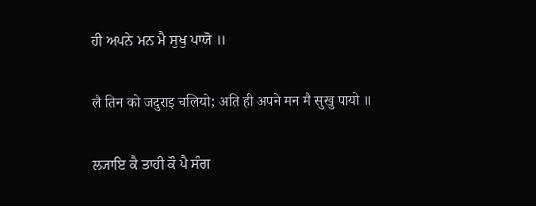ਹੀ ਅਪਨੇ ਮਨ ਮੈ ਸੁਖੁ ਪਾਯੋ ॥

लै तिन को जदुराइ चलियो; अति ही अपने मन मै सुखु पायो ॥

ਲ੍ਯਾਇ ਕੈ ਤਾਹੀ ਕੌ ਪੈ ਸੰਗ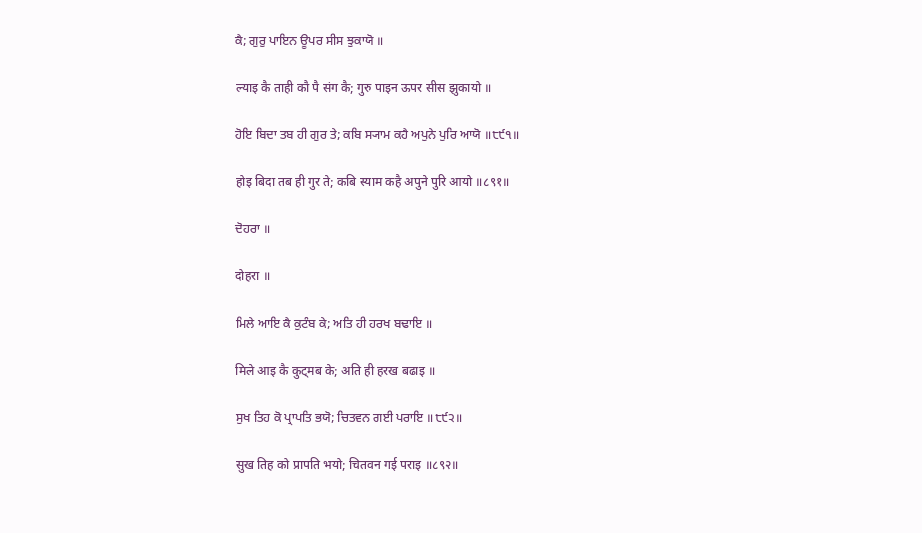ਕੈ; ਗੁਰੁ ਪਾਇਨ ਊਪਰ ਸੀਸ ਝੁਕਾਯੋ ॥

ल्याइ कै ताही कौ पै संग कै; गुरु पाइन ऊपर सीस झुकायो ॥

ਹੋਇ ਬਿਦਾ ਤਬ ਹੀ ਗੁਰ ਤੇ; ਕਬਿ ਸ੍ਯਾਮ ਕਹੈ ਅਪੁਨੇ ਪੁਰਿ ਆਯੋ ॥੮੯੧॥

होइ बिदा तब ही गुर ते; कबि स्याम कहै अपुने पुरि आयो ॥८९१॥

ਦੋਹਰਾ ॥

दोहरा ॥

ਮਿਲੇ ਆਇ ਕੈ ਕੁਟੰਬ ਕੇ; ਅਤਿ ਹੀ ਹਰਖ ਬਢਾਇ ॥

मिले आइ कै कुट्मब के; अति ही हरख बढाइ ॥

ਸੁਖ ਤਿਹ ਕੋ ਪ੍ਰਾਪਤਿ ਭਯੋ; ਚਿਤਵਨ ਗਈ ਪਰਾਇ ॥੮੯੨॥

सुख तिह को प्रापति भयो; चितवन गई पराइ ॥८९२॥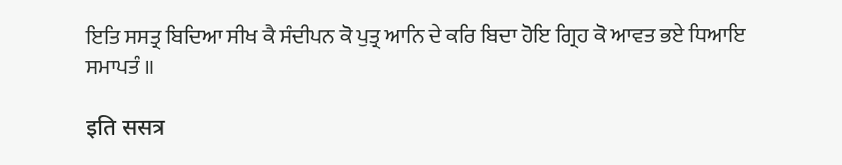ਇਤਿ ਸਸਤ੍ਰ ਬਿਦਿਆ ਸੀਖ ਕੈ ਸੰਦੀਪਨ ਕੋ ਪੁਤ੍ਰ ਆਨਿ ਦੇ ਕਰਿ ਬਿਦਾ ਹੋਇ ਗ੍ਰਿਹ ਕੋ ਆਵਤ ਭਏ ਧਿਆਇ ਸਮਾਪਤੰ ॥

इति ससत्र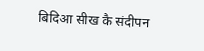बिदिआ सीख कै संदीपन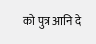को पुत्र आनि दे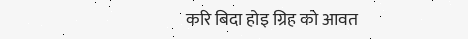करि बिदा होइ ग्रिह को आवत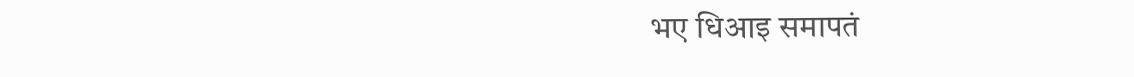भए धिआइ समापतं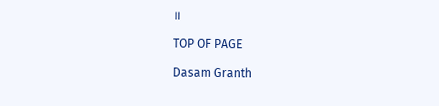॥

TOP OF PAGE

Dasam Granth